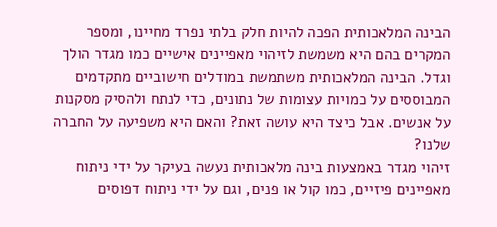הבינה המלאכותית הפכה להיות חלק בלתי נפרד מחיינו, ומספר המקרים בהם היא משמשת לזיהוי מאפיינים אישיים כמו מגדר הולך וגדל. הבינה המלאכותית משתמשת במודלים חישוביים מתקדמים המבוססים על כמויות עצומות של נתונים, כדי לנתח ולהסיק מסקנות על אנשים. אבל כיצד היא עושה זאת? והאם היא משפיעה על החברה שלנו?
זיהוי מגדר באמצעות בינה מלאכותית נעשה בעיקר על ידי ניתוח מאפיינים פיזיים, כמו קול או פנים, וגם על ידי ניתוח דפוסים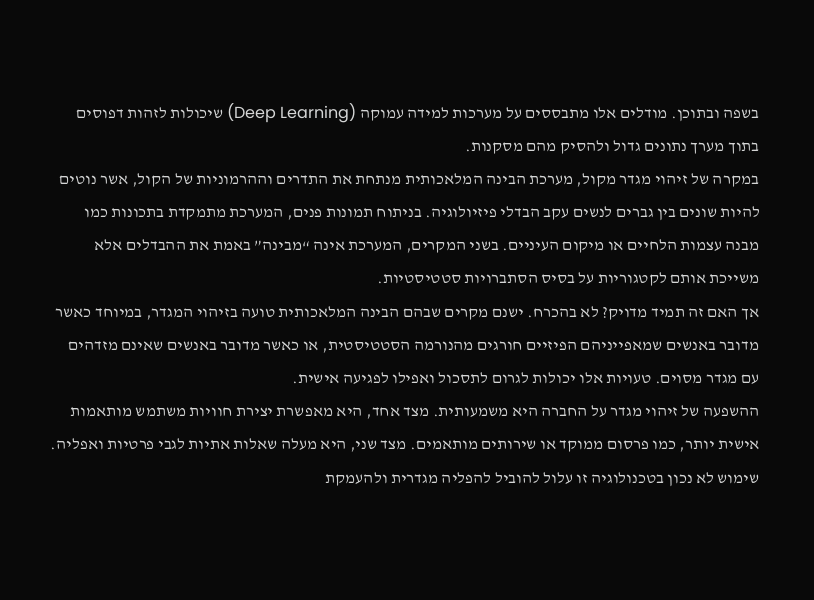בשפה ובתוכן. מודלים אלו מתבססים על מערכות למידה עמוקה (Deep Learning) שיכולות לזהות דפוסים בתוך מערך נתונים גדול ולהסיק מהם מסקנות.
במקרה של זיהוי מגדר מקול, מערכת הבינה המלאכותית מנתחת את התדרים וההרמוניות של הקול, אשר נוטים להיות שונים בין גברים לנשים עקב הבדלי פיזיולוגיה. בניתוח תמונות פנים, המערכת מתמקדת בתכונות כמו מבנה עצמות הלחיים או מיקום העיניים. בשני המקרים, המערכת אינה “מבינה” באמת את ההבדלים אלא משייכת אותם לקטגוריות על בסיס הסתברויות סטטיסטיות.
אך האם זה תמיד מדויק? לא בהכרח. ישנם מקרים שבהם הבינה המלאכותית טועה בזיהוי המגדר, במיוחד כאשר מדובר באנשים שמאפייניהם הפיזיים חורגים מהנורמה הסטטיסטית, או כאשר מדובר באנשים שאינם מזדהים עם מגדר מסוים. טעויות אלו יכולות לגרום לתסכול ואפילו לפגיעה אישית.
ההשפעה של זיהוי מגדר על החברה היא משמעותית. מצד אחד, היא מאפשרת יצירת חוויות משתמש מותאמות אישית יותר, כמו פרסום ממוקד או שירותים מותאמים. מצד שני, היא מעלה שאלות אתיות לגבי פרטיות ואפליה. שימוש לא נכון בטכנולוגיה זו עלול להוביל להפליה מגדרית ולהעמקת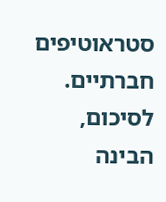סטראוטיפים חברתיים.
לסיכום, הבינה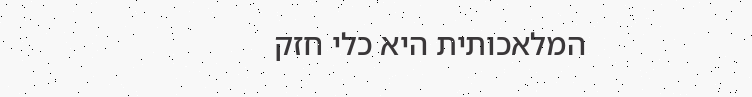המלאכותית היא כלי חזק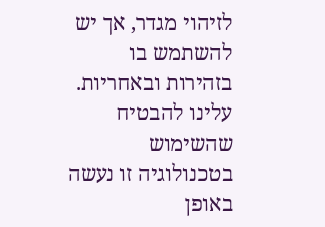לזיהוי מגדר, אך יש להשתמש בו בזהירות ובאחריות. עלינו להבטיח שהשימוש בטכנולוגיה זו נעשה באופן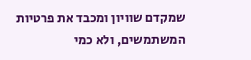שמקדם שוויון ומכבד את פרטיות המשתמשים, ולא כמי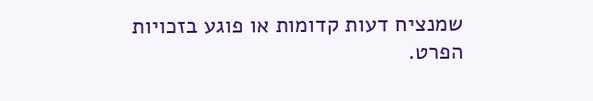שמנציח דעות קדומות או פוגע בזכויות הפרט.